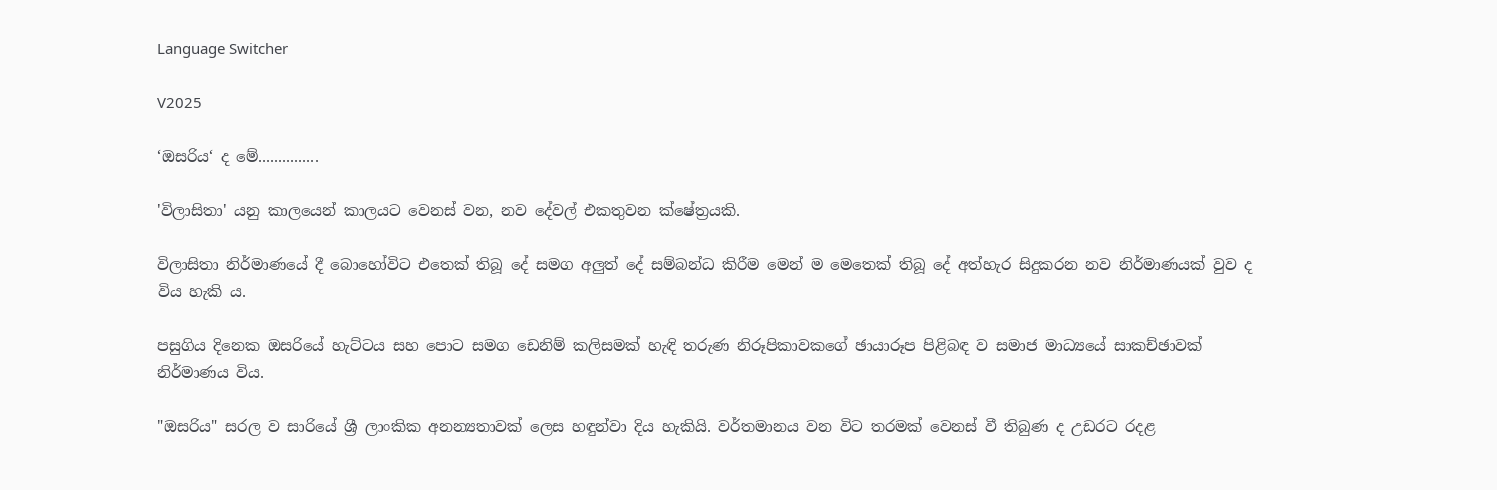Language Switcher

V2025

‘ඔසරිය‘ ද මේ...............

'විලාසිතා' යනු කාලයෙන් කාලයට වෙනස් වන, නව දේවල් එකතුවන ක්ෂේත්‍රයකි.

විලාසිතා නිර්මාණයේ දී බොහෝවිට එතෙක් තිබූ දේ සමග අලුත් දේ සම්බන්ධ කිරීම මෙන් ම මෙතෙක් තිබූ දේ අත්හැර සිදුකරන නව නිර්මාණයක් වුව ද විය හැකි ය.

පසුගිය දිනෙක ඔසරියේ හැට්ටය සහ පොට සමග ඩෙනිම් කලිසමක් හැඳි තරුණ නිරූපිකාවකගේ ඡායාරූප පිළිබඳ ව සමාජ මාධ්‍යයේ සාකච්ඡාවක් නිර්මාණය විය.

"ඔසරිය" සරල ව සාරියේ ශ්‍රී ලාංකික අනන්‍යතාවක් ලෙස හඳුන්වා දිය හැකියි. වර්තමානය වන විට තරමක් වෙනස් වී තිබුණ ද උඩරට රදළ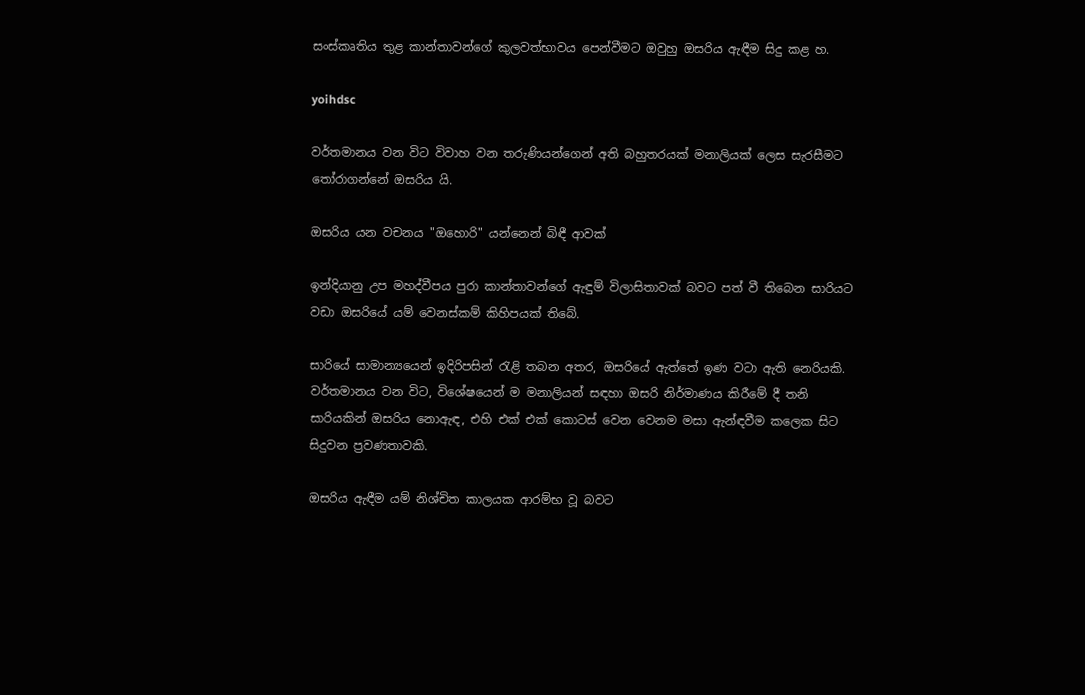සංස්කෘතිය තුළ කාන්තාවන්ගේ කුලවත්භාවය පෙන්වීමට ඔවුහු ඔසරිය ඇඳීම සිදු කළ හ.

yoihdsc

වර්තමානය වන විට විවාහ වන තරුණියන්ගෙන් අති බහුතරයක් මනාලියක් ලෙස සැරසීමට තෝරාගන්නේ ඔසරිය යි.

ඔසරිය යන වචනය "ඔහොරි" යන්නෙන් බිඳී ආවක්

ඉන්දියානු උප මහද්වීපය පුරා කාන්තාවන්ගේ ඇඳුම් විලාසිතාවක් බවට පත් වී තිබෙන සාරියට වඩා ඔසරියේ යම් වෙනස්කම් කිහිපයක් තිබේ.

සාරියේ සාමාන්‍යයෙන් ඉදිරිපසින් රැළි තබන අතර, ඔසරියේ ඇත්තේ ඉණ වටා ඇති නෙරියකි. වර්තමානය වන විට, විශේෂයෙන් ම මනාලියන් සඳහා ඔසරි නිර්මාණය කිරීමේ දී තනි සාරියකින් ඔසරිය නොඇඳ, එහි එක් එක් කොටස් වෙන වෙනම මසා ඇන්ඳවීම කලෙක සිට සිදුවන ප්‍රවණතාවකි.

ඔසරිය ඇඳීම යම් නිශ්චිත කාලයක ආරම්භ වූ බවට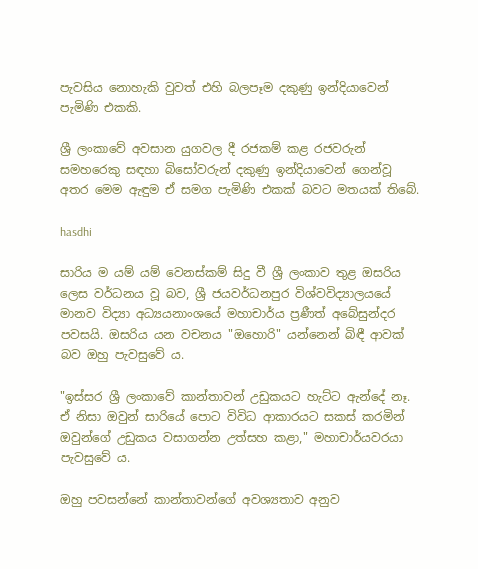පැවසිය නොහැකි වුවත් එහි බලපෑම දකුණු ඉන්දියාවෙන් පැමිණි එකකි.

ශ්‍රී ලංකාවේ අවසාන යුගවල දී රජකම් කළ රජවරුන් සමහරෙකු සඳහා බිසෝවරුන් දකුණු ඉන්දියාවෙන් ගෙන්වූ අතර මෙම ඇඳුම ඒ සමග පැමිණි එකක් බවට මතයක් තිබේ.

hasdhi

සාරිය ම යම් යම් වෙනස්කම් සිදු වී ශ්‍රී ලංකාව තුළ ඔසරිය ලෙස වර්ධනය වූ බව, ශ්‍රී ජයවර්ධනපුර විශ්වවිද්‍යාලයයේ මානව විද්‍යා අධ්‍යයනාංශයේ මහාචාර්ය ප්‍රණීත් අබේසුන්දර පවසයි. ඔසරිය යන වචනය "ඔහොරි" යන්නෙන් බිඳී ආවක් බව ඔහු පැවසුවේ ය.

"ඉස්සර ශ්‍රී ලංකාවේ කාන්තාවන් උඩුකයට හැට්ට ඇන්දේ නෑ. ඒ නිසා ඔවුන් සාරියේ පොට විවිධ ආකාරයට සකස් කරමින් ඔවුන්ගේ උඩුකය වසාගන්න උත්සහ කළා," මහාචාර්යවරයා පැවසුවේ ය.

ඔහු පවසන්නේ කාන්තාවන්ගේ අවශ්‍යතාව අනුව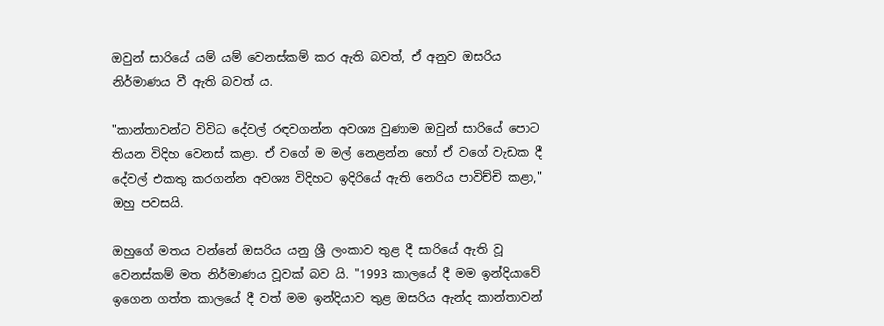ඔවුන් සාරියේ යම් යම් වෙනස්කම් කර ඇති බවත්, ඒ අනුව ඔසරිය නිර්මාණය වී ඇති බවත් ය.

"කාන්තාවන්ට විවිධ දේවල් රඳවගන්න අවශ්‍ය වුණාම ඔවුන් සාරියේ පොට තියන විදිහ වෙනස් කළා. ඒ වගේ ම මල් නෙළන්න හෝ ඒ වගේ වැඩක දී දේවල් එකතු කරගන්න අවශ්‍ය විදිහට ඉදිරියේ ඇති නෙරිය පාවිච්චි කළා," ඔහු පවසයි.

ඔහුගේ මතය වන්නේ ඔසරිය යනු ශ්‍රී ලංකාව තුළ දී සාරියේ ඇති වූ වෙනස්කම් මත නිර්මාණය වූවක් බව යි. "1993 කාලයේ දී මම ඉන්දියාවේ ඉගෙන ගත්ත කාලයේ දී වත් මම ඉන්දියාව තුළ ඔසරිය ඇන්ද කාන්‍තාවන්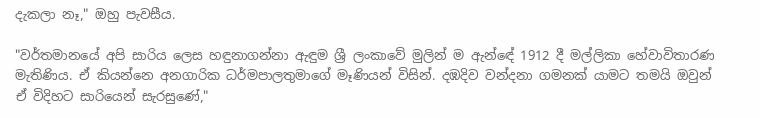දැකලා නෑ," ඔහු පැවසීය.

"වර්තමානයේ අපි සාරිය ලෙස හඳුනාගන්නා ඇඳුම ශ්‍රී ලංකාවේ මුලින් ම ඇන්ඳේ 1912 දී මල්ලිකා හේවාවිතාරණ මැතිණිය. ඒ කියන්නෙ අනගාරික ධර්මපාලතුමාගේ මෑණියන් විසින්. දඹදිව වන්දනා ගමනක් යාමට තමයි ඔවුන් ඒ විදිහට සාරියෙන් සැරසුණේ,"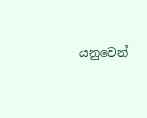යනුවෙන්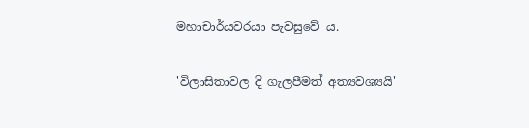මහාචාර්යවරයා පැවසුවේ ය.

'විලාසිතාවල දි ගැලපීමත් අත්‍යවශ්‍යයි'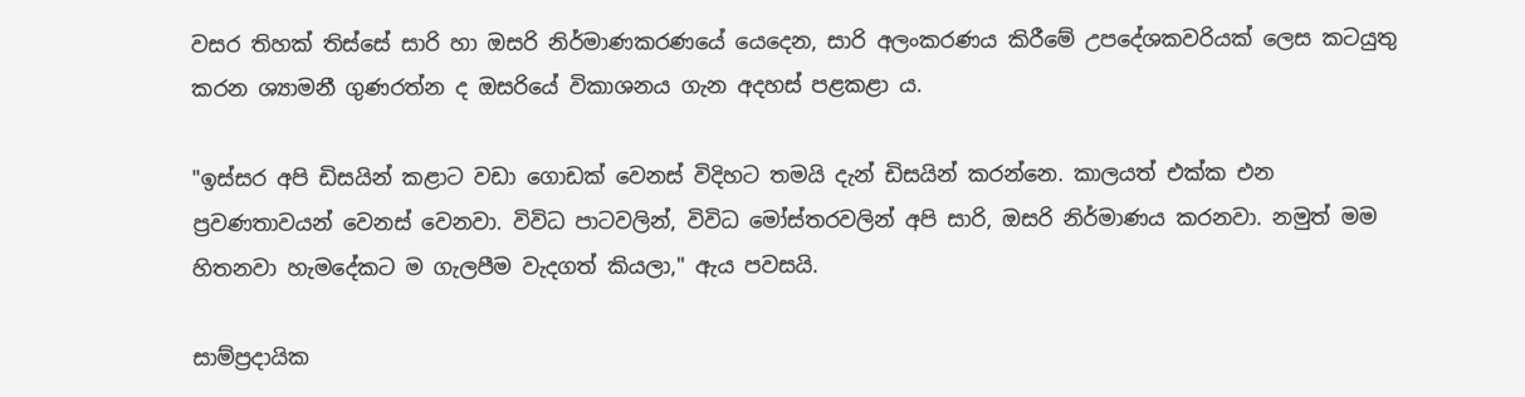වසර තිහක් තිස්සේ සාරි හා ඔසරි නිර්මාණකරණයේ යෙදෙන, සාරි අලංකරණය කිරීමේ උපදේශකවරියක් ලෙස කටයුතු කරන ශ්‍යාමනී ගුණරත්න ද ඔසරියේ විකාශනය ගැන අදහස් පළකළා ය.

"ඉස්සර අපි ඩිසයින් කළාට වඩා ගොඩක් වෙනස් විදිහට තමයි දැන් ඩිසයින් කරන්නෙ. කාලයත් එක්ක එන ප්‍රවණතාවයන් වෙනස් වෙනවා. විවිධ පාටවලින්, විවිධ මෝස්තරවලින් අපි සාරි, ඔසරි නිර්මාණය කරනවා. නමුත් මම හිතනවා හැමදේකට ම ගැලපීම වැදගත් කියලා," ඇය පවසයි.

සාම්ප්‍රදායික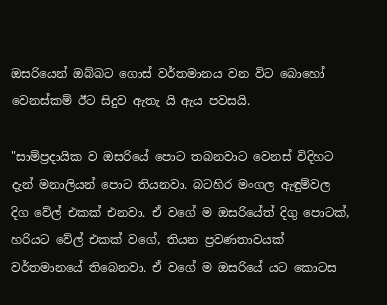ඔසරියෙන් ඔබ්බට ගොස් වර්තමානය වන විට බොහෝ වෙනස්කම් ඊට සිදුව ඇතැ යි ඇය පවසයි.

"සාම්ප්‍රදායික ව ඔසරියේ පොට තබනවාට වෙනස් විදිහට දැන් මනාලියන් පොට තියනවා. බටහිර මංගල ඇඳුම්වල දිග වේල් එකක් එනවා. ඒ වගේ ම ඔසරියේත් දිගු පොටක්, හරියට වේල් එකක් වගේ, තියන ප්‍රවණතාවයක් වර්තමානයේ තිබෙනවා. ඒ වගේ ම ඔසරියේ යට කොටස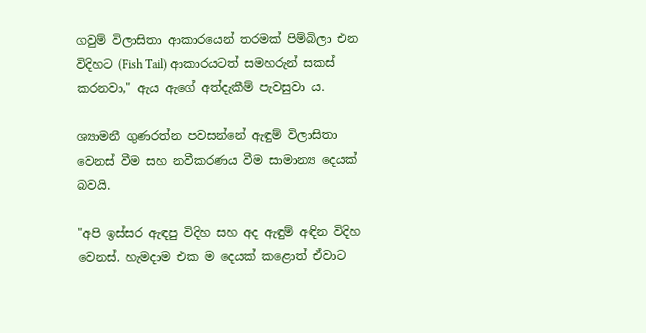ගවුම් විලාසිතා ආකාරයෙන් තරමක් පිම්බිලා එන විදිහට (Fish Tail) ආකාරයටත් සමහරුන් සකස් කරනවා," ඇය ඇගේ අත්දැකීම් පැවසුවා ය.

ශ්‍යාමනී ගුණරත්න පවසන්නේ ඇඳුම් විලාසිතා වෙනස් වීම සහ නවීකරණය වීම සාමාන්‍ය දෙයක් බවයි.

"අපි ඉස්සර ඇඳපු විදිහ සහ අද ඇඳුම් අඳින විදිහ වෙනස්. හැමදාම එක ම දෙයක් කළොත් ඒවාට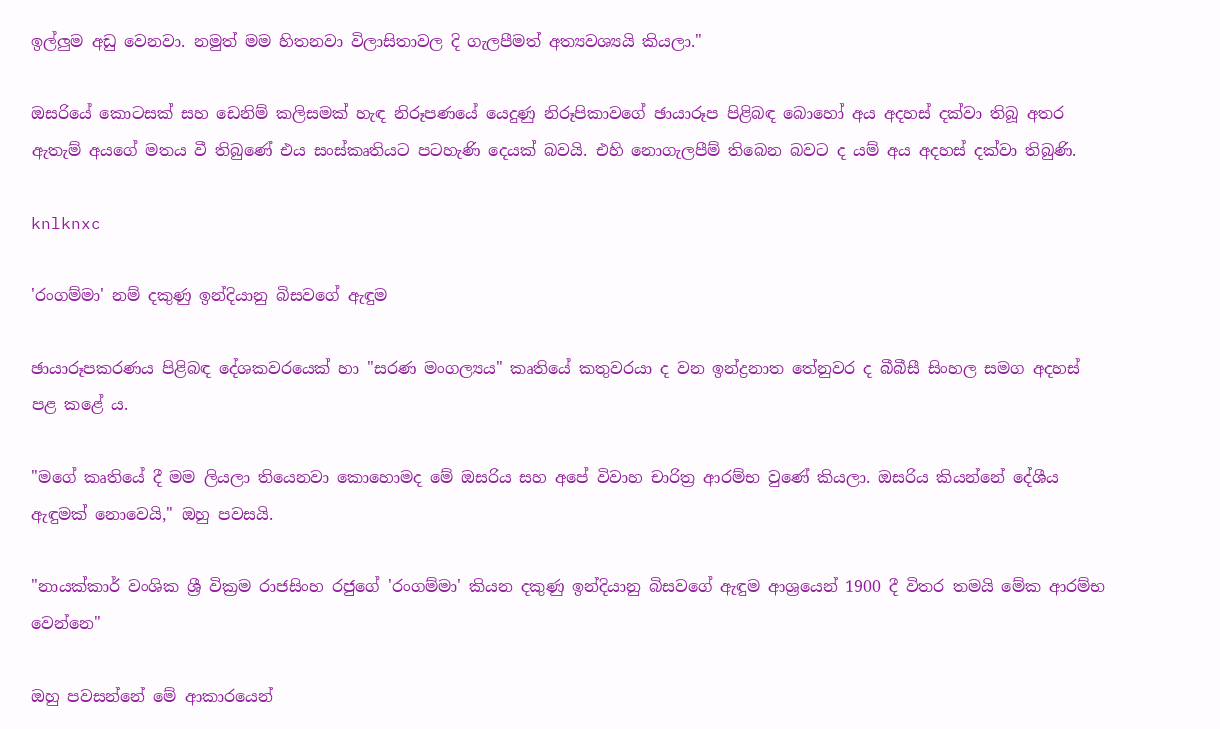ඉල්ලුම අඩු වෙනවා. නමුත් මම හිතනවා විලාසිතාවල දි ගැලපීමත් අත්‍යවශ්‍යයි කියලා."

ඔසරියේ කොටසක් සහ ඩෙනිම් කලිසමක් හැඳ නිරූපණයේ යෙදුණු නිරූපිකාවගේ ඡායාරූප පිළිබඳ බොහෝ අය අදහස් දක්වා තිබූ අතර ඇතැම් අයගේ මතය වී තිබුණේ එය සංස්කෘතියට පටහැණි දෙයක් බවයි. එහි නොගැලපීම් තිබෙන බවට ද යම් අය අදහස් දක්වා තිබුණි.

knlknxc

'රංගම්මා' නම් දකුණු ඉන්දියානු බිසවගේ ඇඳුම

ඡායාරූපකරණය පිළිබඳ දේශකවරයෙක් හා "සරණ මංගල්‍යය" කෘතියේ කතුවරයා ද වන ඉන්ද්‍රනාත තේනුවර ද බීබීසී සිංහල සමග අදහස් පළ කළේ ය.

"මගේ කෘතියේ දී මම ලියලා තියෙනවා කොහොමද මේ ඔසරිය සහ අපේ විවාහ චාරිත්‍ර ආරම්භ වුණේ කියලා. ඔසරිය කියන්නේ දේශීය ඇඳුමක් නොවෙයි," ඔහු පවසයි.

"නායක්කාර් වංශික ශ්‍රී වික්‍රම රාජසිංහ රජුගේ 'රංගම්මා' කියන දකුණු ඉන්දියානු බිසවගේ ඇඳුම ආශ්‍රයෙන් 1900 දී විතර තමයි මේක ආරම්භ වෙන්නෙ"

ඔහු පවසන්නේ මේ ආකාරයෙන්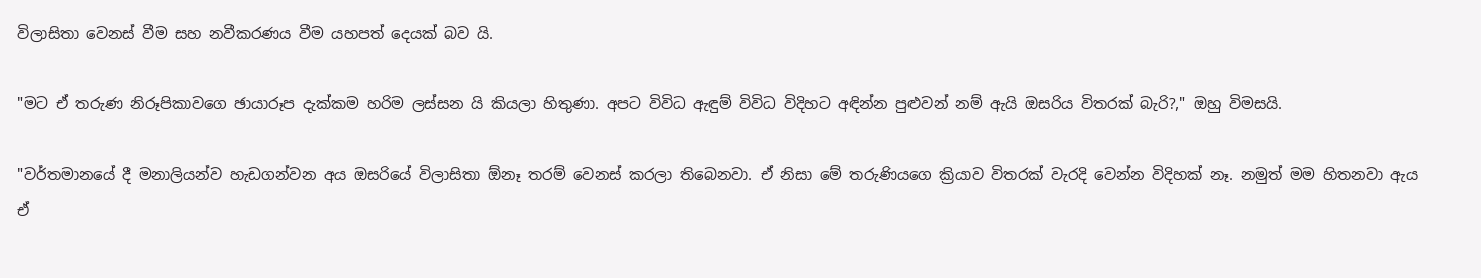විලාසිතා වෙනස් වීම සහ නවීකරණය වීම යහපත් දෙයක් බව යි.

"මට ඒ තරුණ නිරූපිකාවගෙ ඡායාරූප දැක්කම හරිම ලස්සන යි කියලා හිතුණා. අපට විවිධ ඇඳුම් විවිධ විදිහට අඳින්න පුළුවන් නම් ඇයි ඔසරිය විතරක් බැරි?," ඔහු විමසයි.

"වර්තමානයේ දී මනාලියන්ව හැඩගන්වන අය ඔසරියේ විලාසිතා ඕනෑ තරම් වෙනස් කරලා තිබෙනවා. ඒ නිසා මේ තරුණියගෙ ක්‍රියාව විතරක් වැරදි වෙන්න විදිහක් නෑ. නමුත් මම හිතනවා ඇය ඒ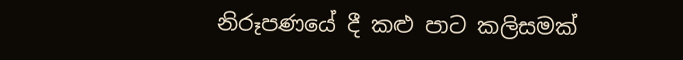නිරූපණයේ දී කළු පාට කලිසමක්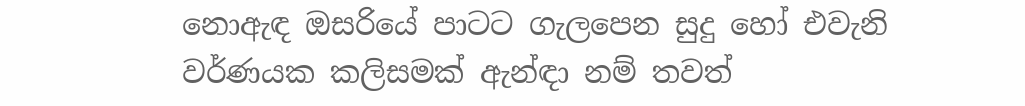නොඇඳ ඔසරියේ පාටට ගැලපෙන සුදු හෝ එවැනි වර්ණයක කලිසමක් ඇන්ඳා නම් තවත්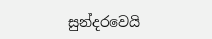සුන්දරවෙයි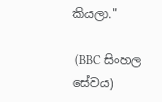කියලා."

 (BBC සිංහල සේවය)